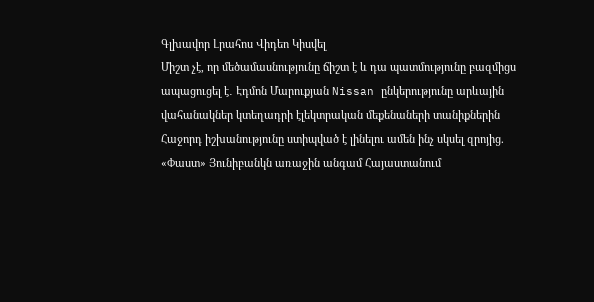Գլխավոր Լրահոս Վիդեո Կիսվել
Միշտ չէ, որ մեծամասնությունը ճիշտ է և դա պատմությունը բազմիցս ապացուցել է․ Էդմոն Մարուքյան Nissan ընկերությունը արևային վահանակներ կտեղադրի էլեկտրական մեքենաների տանիքներին Հաջորդ իշխանությունը ստիպված է լինելու ամեն ինչ սկսել զրոյից. «Փաստ» Յունիբանկն առաջին անգամ Հայաստանում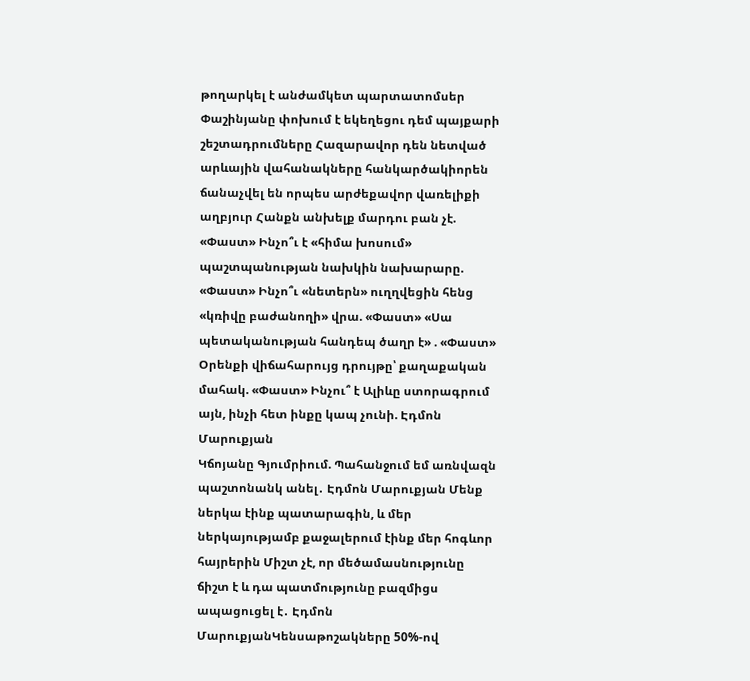թողարկել է անժամկետ պարտատոմսեր Փաշինյանը փոխում է եկեղեցու դեմ պայքարի շեշտադրումները Հազարավոր դեն նետված արևային վահանակները հանկարծակիորեն ճանաչվել են որպես արժեքավոր վառելիքի աղբյուր Հանքն անխելք մարդու բան չէ. «Փաստ» Ինչո՞ւ է «հիմա խոսում» պաշտպանության նախկին նախարարը. «Փաստ» Ինչո՞ւ «նետերն» ուղղվեցին հենց «կռիվը բաժանողի» վրա. «Փաստ» «Սա պետականության հանդեպ ծաղր է» . «Փաստ» Օրենքի վիճահարույց դրույթը՝ քաղաքական մահակ. «Փաստ» Ինչու՞ է Ալիևը ստորագրում այն, ինչի հետ ինքը կապ չունի. Էդմոն Մարուքյան
Կճոյանը Գյումրիում. Պահանջում եմ առնվազն պաշտոնանկ անել․ Էդմոն Մարուքյան Մենք ներկա էինք պատարագին, և մեր ներկայությամբ քաջալերում էինք մեր հոգևոր հայրերին Միշտ չէ, որ մեծամասնությունը ճիշտ է և դա պատմությունը բազմիցս ապացուցել է․ Էդմոն ՄարուքյանԿենսաթոշակները 50%-ով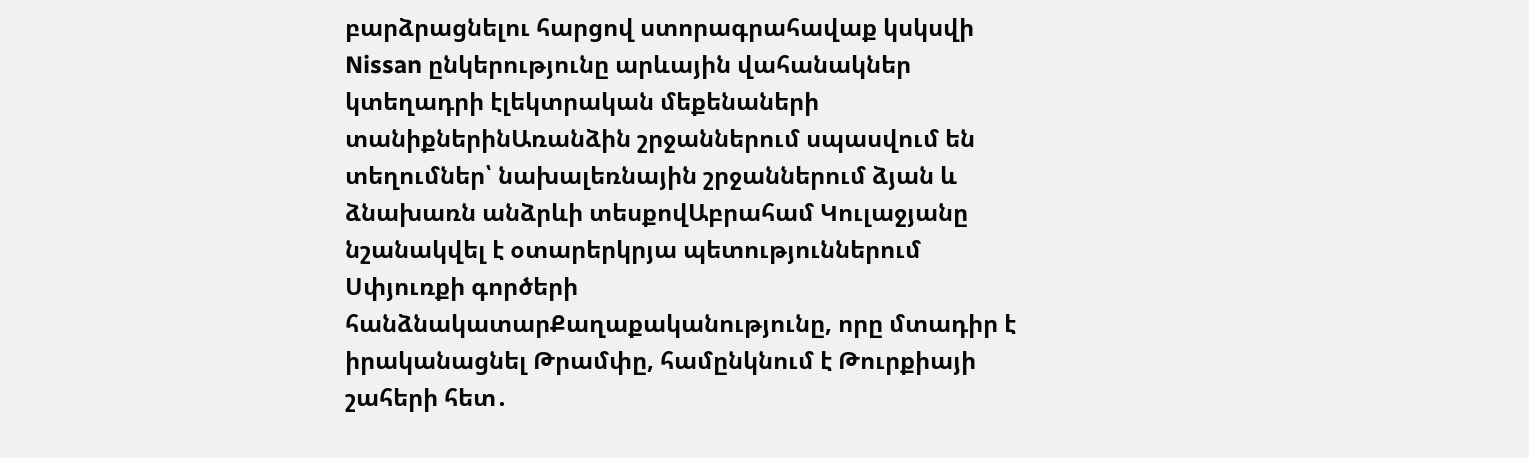բարձրացնելու հարցով ստորագրահավաք կսկսվի Nissan ընկերությունը արևային վահանակներ կտեղադրի էլեկտրական մեքենաների տանիքներինԱռանձին շրջաններում սպասվում են տեղումներ՝ նախալեռնային շրջաններում ձյան և ձնախառն անձրևի տեսքովԱբրահամ Կուլաջյանը նշանակվել է օտարերկրյա պետություններում Սփյուռքի գործերի հանձնակատարՔաղաքականությունը, որը մտադիր է իրականացնել Թրամփը, համընկնում է Թուրքիայի շահերի հետ․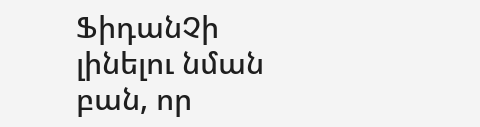ՖիդանՉի լինելու նման բան, որ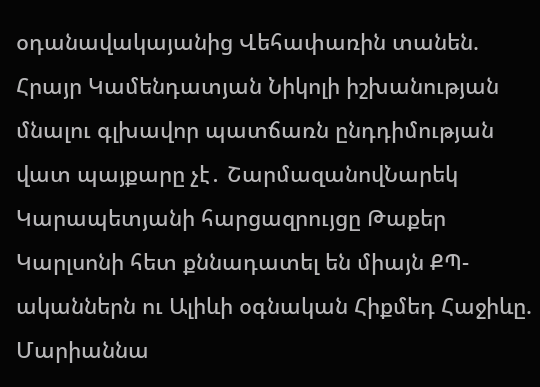օդանավակայանից Վեհափառին տանեն. Հրայր Կամենդատյան Նիկոլի իշխանության մնալու գլխավոր պատճառն ընդդիմության վատ պայքարը չէ․ ՇարմազանովՆարեկ Կարապետյանի հարցազրույցը Թաքեր Կարլսոնի հետ քննադատել են միայն ՔՊ-ականներն ու Ալիևի օգնական Հիքմեդ Հաջիևը. Մարիաննա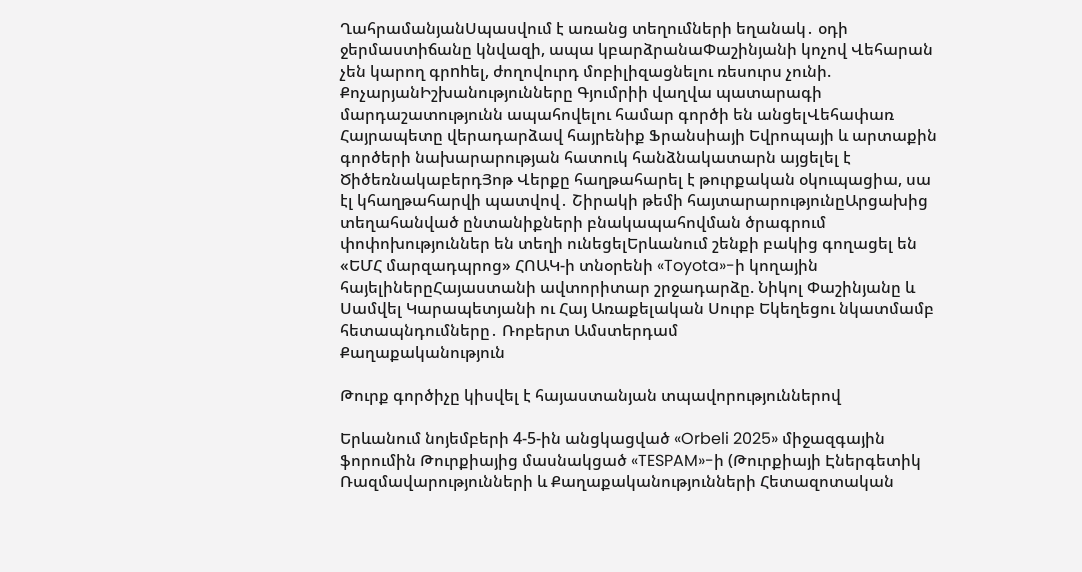ՂահրամանյանՍպասվում է առանց տեղումների եղանակ․ օդի ջերմաստիճանը կնվազի, ապա կբարձրանաՓաշինյանի կոչով Վեհարան չեն կարող գրnhել, ժողովուրդ մոբիլիզացնելու ռեսուրս չունի. ՔոչարյանԻշխանությունները Գյումրիի վաղվա պատարագի մարդաշատությունն ապահովելու համար գործի են անցելՎեհափառ Հայրապետը վերադարձավ հայրենիք Ֆրանսիայի Եվրոպայի և արտաքին գործերի նախարարության հատուկ հանձնակատարն այցելել է ԾիծեռնակաբերդՅոթ Վերքը հաղթահարել է թուրքական օկուպացիա, սա էլ կհաղթահարվի պատվով․ Շիրակի թեմի հայտարարությունըԱրցախից տեղահանված ընտանիքների բնակապահովման ծրագրում փոփոխություններ են տեղի ունեցելԵրևանում շենքի բակից գողացել են «ԵՄՀ մարզադպրոց» ՀՈԱԿ-ի տնօրենի «Toyota»-ի կողային հայելիներըՀայաստանի ավտորիտար շրջադարձը. Նիկոլ Փաշինյանը և Սամվել Կարապետյանի ու Հայ Առաքելական Սուրբ Եկեղեցու նկատմամբ հետապնդումները․ Ռոբերտ Ամստերդամ
Քաղաքականություն

Թուրք գործիչը կիսվել է հայաստանյան տպավորություններով

Երևանում նոյեմբերի 4-5-ին անցկացված «Orbeli 2025» միջազգային ֆորումին Թուրքիայից մասնակցած «TESPAM»-ի (Թուրքիայի Էներգետիկ Ռազմավարությունների և Քաղաքականությունների Հետազոտական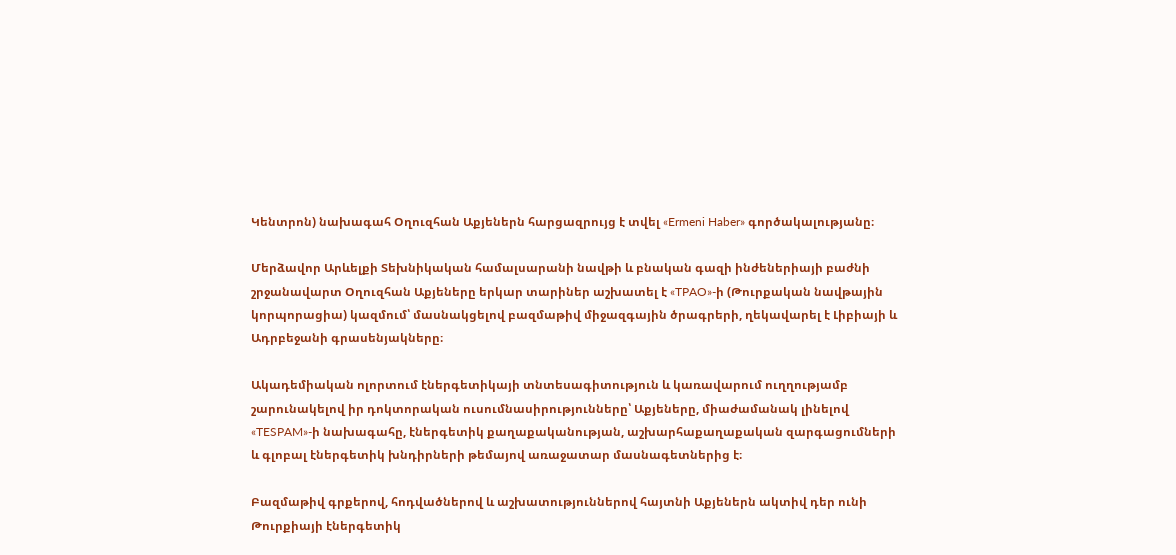Կենտրոն) նախագահ Օղուզհան Աքյեներն հարցազրույց է տվել «Ermeni Haber» գործակալությանը։

Մերձավոր Արևելքի Տեխնիկական համալսարանի նավթի և բնական գազի ինժեներիայի բաժնի շրջանավարտ Օղուզհան Աքյեները երկար տարիներ աշխատել է «TPAO»-ի (Թուրքական նավթային կորպորացիա) կազմում՝ մասնակցելով բազմաթիվ միջազգային ծրագրերի, ղեկավարել է Լիբիայի և Ադրբեջանի գրասենյակները։

Ակադեմիական ոլորտում էներգետիկայի տնտեսագիտություն և կառավարում ուղղությամբ շարունակելով իր դոկտորական ուսումնասիրությունները՝ Աքյեները, միաժամանակ լինելով «TESPAM»-ի նախագահը, էներգետիկ քաղաքականության, աշխարհաքաղաքական զարգացումների և գլոբալ էներգետիկ խնդիրների թեմայով առաջատար մասնագետներից է։

Բազմաթիվ գրքերով, հոդվածներով և աշխատություններով հայտնի Աքյեներն ակտիվ դեր ունի Թուրքիայի էներգետիկ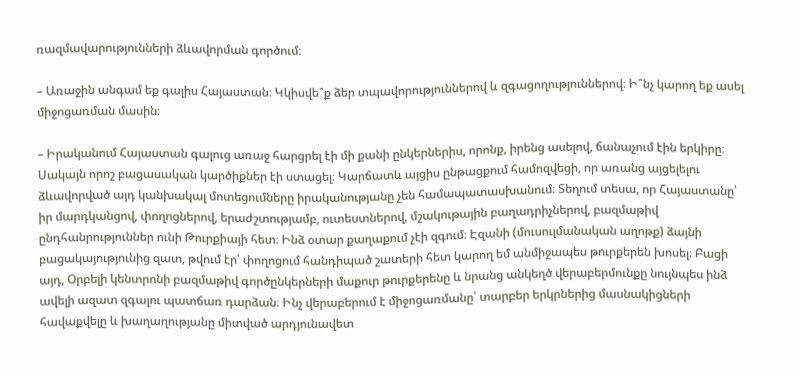ռազմավարությունների ձևավորման գործում։

– Առաջին անգամ եք գալիս Հայաստան։ Կկիսվե՞ք ձեր տպավորություններով և զգացողություններով։ Ի՞նչ կարող եք ասել միջոցառման մասին։

– Իրականում Հայաստան գալուց առաջ հարցրել էի մի քանի ընկերներիս, որոնք, իրենց ասելով, ճանաչում էին երկիրը։ Սակայն որոշ բացասական կարծիքներ էի ստացել։ Կարճատև այցիս ընթացքում համոզվեցի, որ առանց այցելելու ձևավորված այդ կանխակալ մոտեցումները իրականությանը չեն համապատասխանում։ Տեղում տեսա, որ Հայաստանը՝ իր մարդկանցով, փողոցներով, երաժշտությամբ, ուտեստներով, մշակութային բաղադրիչներով, բազմաթիվ ընդհանրություններ ունի Թուրքիայի հետ։ Ինձ օտար քաղաքում չէի զգում։ Էզանի (մուսուլմանական աղոթք) ձայնի բացակայությունից զատ, թվում էր՝ փողոցում հանդիպած շատերի հետ կարող եմ անմիջապես թուրքերեն խոսել։ Բացի այդ, Օրբելի կենտրոնի բազմաթիվ գործընկերների մաքուր թուրքերենը և նրանց անկեղծ վերաբերմունքը նույնպես ինձ ավելի ազատ զգալու պատճառ դարձան։ Ինչ վերաբերում է միջոցառմանը՝ տարբեր երկրներից մասնակիցների հավաքվելը և խաղաղությանը միտված արդյունավետ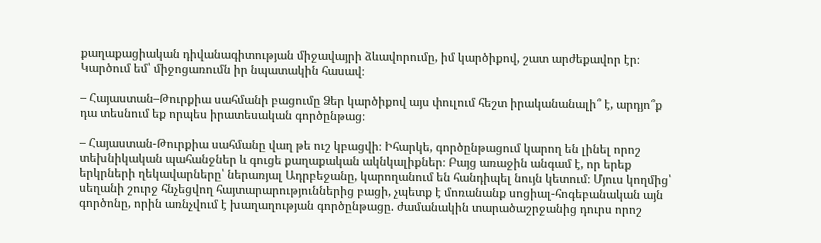քաղաքացիական դիվանագիտության միջավայրի ձևավորումը, իմ կարծիքով, շատ արժեքավոր էր։ Կարծում եմ՝ միջոցառումն իր նպատակին հասավ։

– Հայաստան–Թուրքիա սահմանի բացումը Ձեր կարծիքով այս փուլում հեշտ իրականանալի՞ է, արդյո՞ք դա տեսնում եք որպես իրատեսական գործընթաց։

– Հայաստան-Թուրքիա սահմանը վաղ թե ուշ կբացվի։ Իհարկե, գործընթացում կարող են լինել որոշ տեխնիկական պահանջներ և գուցե քաղաքական ակնկալիքներ։ Բայց առաջին անգամ է, որ երեք երկրների ղեկավարները՝ ներառյալ Ադրբեջանը, կարողանում են հանդիպել նույն կետում։ Մյուս կողմից՝ սեղանի շուրջ հնչեցվող հայտարարություններից բացի, չպետք է մոռանանք սոցիալ-հոգեբանական այն գործոնը, որին առնչվում է խաղաղության գործընթացը. ժամանակին տարածաշրջանից դուրս որոշ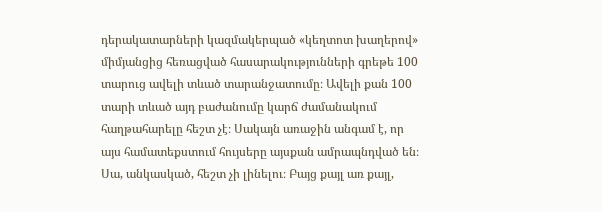դերակատարների կազմակերպած «կեղտոտ խաղերով» միմյանցից հեռացված հասարակությունների գրեթե 100 տարուց ավելի տևած տարանջատումը։ Ավելի քան 100 տարի տևած այդ բաժանումը կարճ ժամանակում հաղթահարելը հեշտ չէ։ Սակայն առաջին անգամ է, որ այս համատեքստում հույսերը այսքան ամրապնդված են։ Սա, անկասկած, հեշտ չի լինելու։ Բայց քայլ առ քայլ,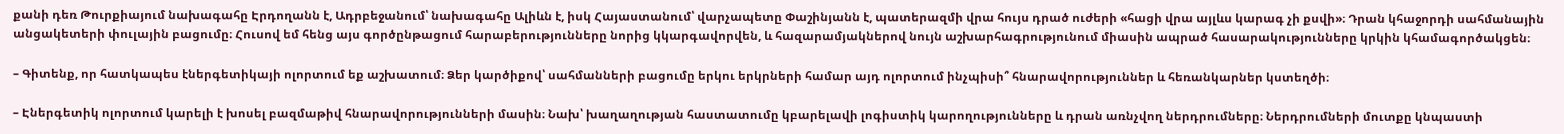քանի դեռ Թուրքիայում նախագահը Էրդողանն է, Ադրբեջանում՝ նախագահը Ալիևն է, իսկ Հայաստանում՝ վարչապետը Փաշինյանն է, պատերազմի վրա հույս դրած ուժերի «հացի վրա այլևս կարագ չի քսվի»։ Դրան կհաջորդի սահմանային անցակետերի փուլային բացումը։ Հուսով եմ հենց այս գործընթացում հարաբերությունները նորից կկարգավորվեն, և հազարամյակներով նույն աշխարհագրությունում միասին ապրած հասարակությունները կրկին կհամագործակցեն։

– Գիտենք, որ հատկապես էներգետիկայի ոլորտում եք աշխատում։ Ձեր կարծիքով՝ սահմանների բացումը երկու երկրների համար այդ ոլորտում ինչպիսի՞ հնարավորություններ և հեռանկարներ կստեղծի։

– Էներգետիկ ոլորտում կարելի է խոսել բազմաթիվ հնարավորությունների մասին։ Նախ՝ խաղաղության հաստատումը կբարելավի լոգիստիկ կարողությունները և դրան առնչվող ներդրումները։ Ներդրումների մուտքը կնպաստի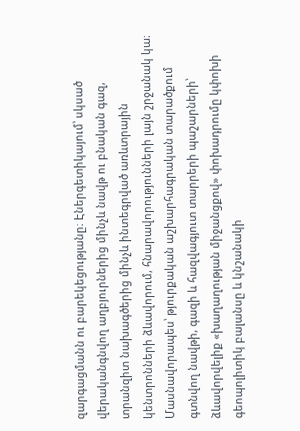զարգացմանն ու բարեկեցությանը։ Էներգետիկայում՝ սկսած վերականգնվող աղբյուրներից մինչև նավթ ու բնական գազ, տրանզիտ նախագծերից մինչև ինտեգրված առևտրային կենտրոնների ձևավորում, հնարավորությունների լայն շրջանակ կա։ Մասնավորապես՝ թյուրքական աշխարհագրական տարածքում գտնվող նավթի, գազի և հազվագյուտ տարրերի պաշարների՝ ձևավորվելիք «խաղաղության միջանցքով» փոխադրումը կփոխի գեոպոլիտիկ բալանսը և կնշանակի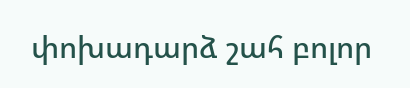փոխադարձ շահ բոլոր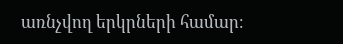առնչվող երկրների համար։